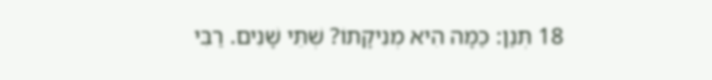18 תְּנַן: כַּמָּה הִיא מְנִיקָתוֹ? שְׁתֵּי שָׁנִים. רַבִּי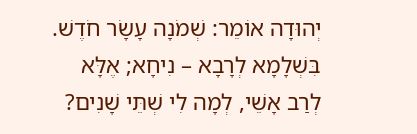יְהוּדָה אוֹמֵר: שְׁמֹנָה עָשָׂר חֹדֶשׁ. בִּשְׁלָמָא לְרָבָא – נִיחָא; אֶלָּא לְרַב אָשֵׁי, לְמָה לִי שְׁתֵּי שָׁנִים?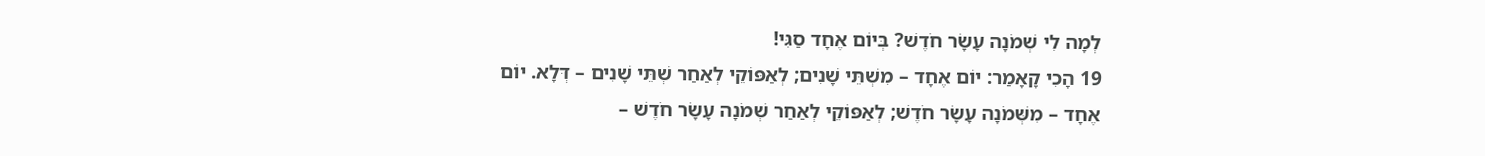לְמָה לִי שְׁמֹנָה עָשָׂר חֹדֶשׁ? בְּיוֹם אֶחָד סַגִּי!
19 הָכִי קָאָמַר: יוֹם אֶחָד – מִשְׁתֵּי שָׁנִים; לְאַפּוֹקֵי לְאַחַר שְׁתֵּי שָׁנִים – דְּלָא. יוֹם אֶחָד – מִשְּׁמֹנָה עָשָׂר חֹדֶשׁ; לְאַפּוֹקֵי לְאַחַר שְׁמֹנָה עָשָׂר חֹדֶשׁ –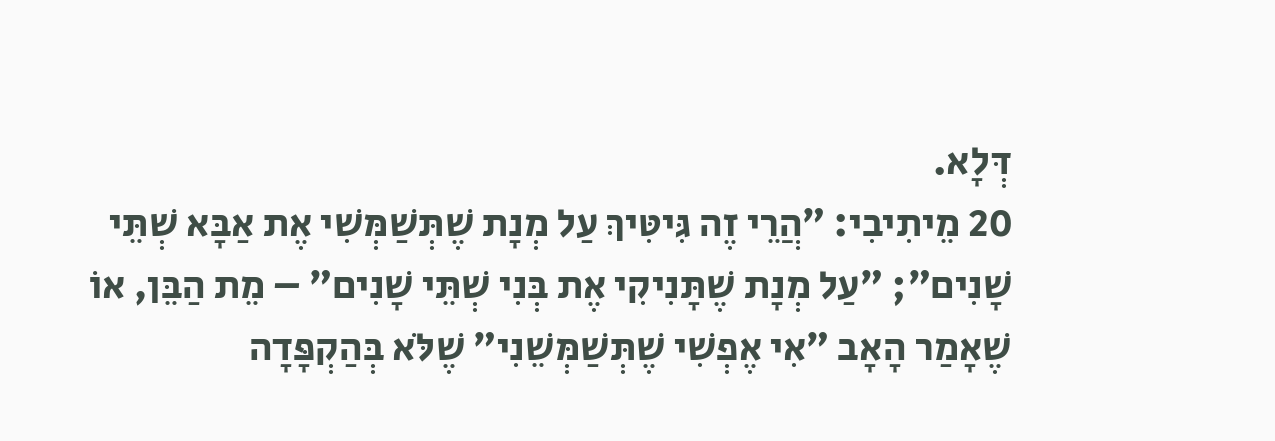דְּלָא.
20 מֵיתִיבִי: ״הֲרֵי זֶה גִּיטִּיךְ עַל מְנָת שֶׁתְּשַׁמְּשִׁי אֶת אַבָּא שְׁתֵּי שָׁנִים״; ״עַל מְנָת שֶׁתָּנִיקִי אֶת בְּנִי שְׁתֵּי שָׁנִים״ – מֵת הַבֵּן, אוֹ שֶׁאָמַר הָאָב ״אִי אֶפְשִׁי שֶׁתְּשַׁמְּשֵׁנִי״ שֶׁלֹּא בְּהַקְפָּדָה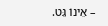– אֵינוֹ גֵּט.